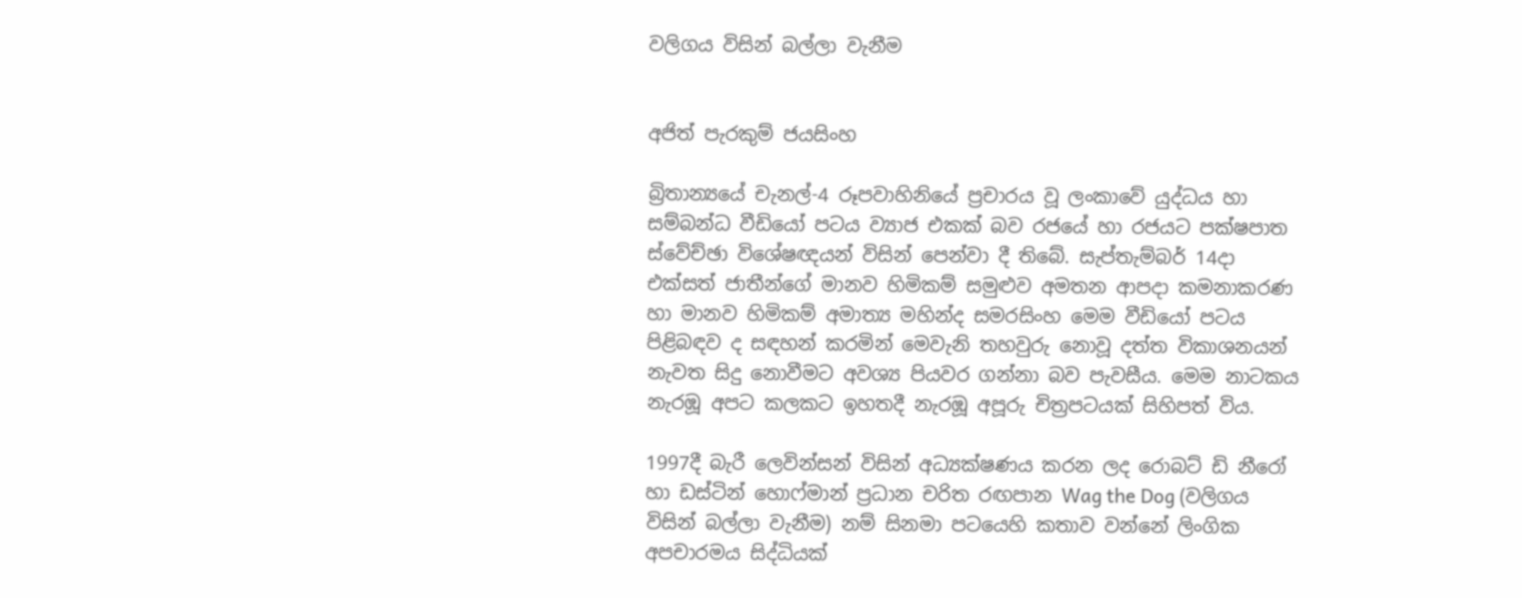වලිගය විසින් බල්ලා වැනීම


අජිත් පැරකුම් ජයසිංහ

බ්‍රිතාන්‍යයේ චැනල්-4 රූපවාහිනියේ ප්‍රචාරය වූ ලංකාවේ යුද්ධය හා සම්බන්ධ වීඩියෝ පටය ව්‍යාජ එකක් බව රජයේ හා රජයට පක්ෂපාත ස්වේච්ඡා විශේෂඥයන් විසින් පෙන්වා දී තිබේ. සැප්තැම්බර් 14දා එක්සත් ජාතීන්ගේ මානව හිමිකම් සමුළුව අමතන ආපදා කමනාකරණ හා මානව හිමිකම් අමාත්‍ය මහින්ද සමරසිංහ මෙම වීඩියෝ පටය පිළිබඳව ද සඳහන් කරමින් මෙවැනි තහවුරු නොවූ දත්ත විකාශනයන් නැවත සිදු නොවීමට අවශ්‍ය පියවර ගන්නා බව පැවසීය. මෙම නාටකය නැරඹූ අපට කලකට ඉහතදී නැරඹූ අපූරු චිත්‍රපටයක් සිහිපත් විය.

1997දී බැරී ලෙවින්සන් විසින් අධ්‍යක්ෂණය කරන ලද රොබට් ඩි නීරෝ හා ඩස්ටින් හොෆ්මාන් ප්‍රධාන චරිත රඟපාන Wag the Dog (වලිගය විසින් බල්ලා වැනීම) නම් සිනමා පටයෙහි කතාව වන්නේ ලිංගික අපචාරමය සිද්ධියක්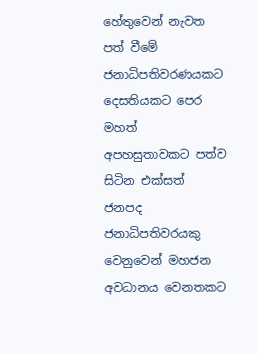හේතුවෙන් නැවත පත් වීමේ ජනාධිපතිවරණයකට දෙසතියකට පෙර මහත් අපහසුතාවකට පත්ව සිටින එක්සත් ජනපද ජනාධිපතිවරයකු වෙනුවෙන් මහජන අවධානය වෙනතකට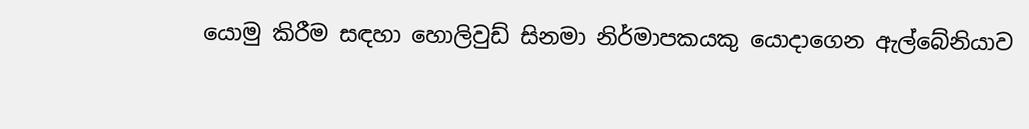යොමු කිරීම සඳහා හොලිවුඩ් සිනමා නිර්මාපකයකු යොදාගෙන ඇල්බේනියාව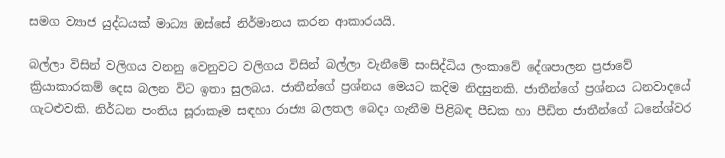සමග ව්‍යාජ යුද්ධයක් මාධ්‍ය ඔස්සේ නිර්මානය කරන ආකාරයයි.

බල්ලා විසින් වලිගය වනනු වෙනුවට වලිගය විසින් බල්ලා වැනීමේ සංසිද්ධිය ලංකාවේ දේශපාලන ප්‍රජාවේ ක්‍රියාකාරකම් දෙස බලන විට ඉතා සුලබය. ජාතීන්ගේ ප්‍රශ්නය මෙයට කදිම නිදසුනකි. ජාතීන්ගේ ප්‍රශ්නය ධනවාදයේ ගැටළුවකි. නිර්ධන පංතිය සූරාකෑම සඳහා රාජ්‍ය බලතල බෙදා ගැනීම පිළිබඳ පීඩක හා පීඩිත ජාතීන්ගේ ධනේශ්වර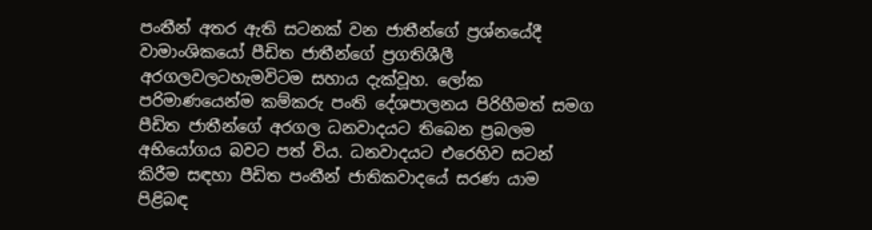පංතීන් අතර ඇති සටනක් වන ජාතීන්ගේ ප්‍රශ්නයේදී වාමාංශිකයෝ පීඩිත ජාතීන්ගේ ප්‍රගතිශීලී අරගලවලටහැමවිටම සහාය දැක්වූහ. ලෝක පරිමාණයෙන්ම කම්කරු පංති දේශපාලනය පිරිහීමත් සමග පීඩිත ජාතීන්ගේ අරගල ධනවාදයට තිබෙන ප්‍රබලම අභියෝගය බවට පත් විය. ධනවාදයට එරෙහිව සටන් කිරීම සඳහා පීඩිත පංතීන් ජාතිකවාදයේ සරණ යාම පිළිබඳ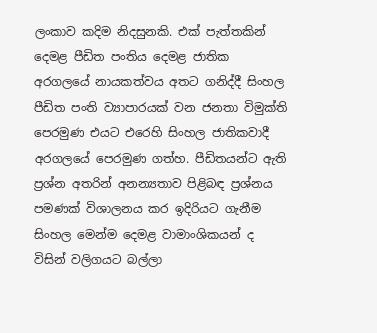ලංකාව කදිම නිදසුනකි. එක් පැත්තකින් දෙමළ පීඩිත පංතිය දෙමළ ජාතික අරගලයේ නායකත්වය අතට ගනිද්දී සිංහල පීඩිත පංති ව්‍යාපාරයක් වන ජනතා විමුක්ති පෙරමුණ එයට එරෙහි සිංහල ජාතිකවාදී අරගලයේ පෙරමුණ ගත්හ. පීඩිතයන්ට ඇති ප්‍රශ්න අතරින් අනන්‍යතාව පිළිබඳ ප්‍රශ්නය පමණක් විශාලනය කර ඉදිරියට ගැනීම සිංහල මෙන්ම දෙමළ වාමාංශිකයන් ද  විසින් වලිගයට බල්ලා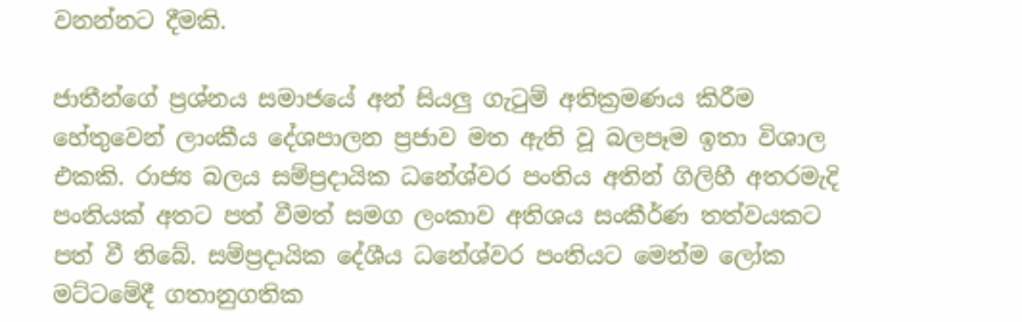වනන්නට දීමකි.

ජාතීන්ගේ ප්‍රශ්නය සමාජයේ අන් සියලු ගැටුම් අතික්‍රමණය කිරීම හේතුවෙන් ලාංකීය දේශපාලන ප්‍රජාව මත ඇති වූ බලපෑම ඉතා විශාල එකකි. රාජ්‍ය බලය සම්ප්‍රදායික ධනේශ්වර පංතිය අතින් ගිලිහී අතරමැදි පංතියක් අතට පත් වීමත් සමග ලංකාව අතිශය සංකීර්ණ තත්වයකට පත් වී තිබේ. සම්ප්‍රදායික දේශීය ධනේශ්වර පංතියට මෙන්ම ලෝක මට්ටමේදී ගතානුගතික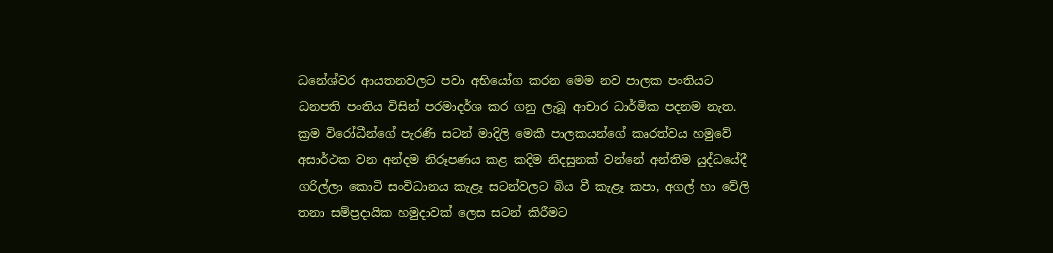ධනේශ්වර ආයතනවලට පවා අභියෝග කරන මෙම නව පාලක පංතියට ධනපති පංතිය විසින් පරමාදර්ශ කර ගනු ලැබූ ආචාර ධාර්මික පදනම නැත. ක්‍රම විරෝධීන්ගේ පැරණි සටන් මාදිලි මෙකී පාලකයන්ගේ කෘරත්වය හමුවේ අසාර්ථක වන අන්දම නිරූපණය කළ කදිම නිදසුනක් වන්නේ අන්තිම යුද්ධයේදී ගරිල්ලා කොටි සංවිධානය කැළෑ සටන්වලට බිය වී කැළෑ කපා, අගල් හා වේලි තනා සම්ප්‍රදායික හමුදාවක් ලෙස සටන් කිරීමට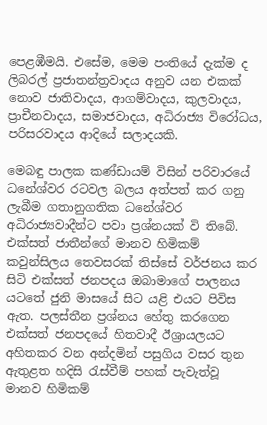පෙළඹීමයි. එසේම, මෙම පංතියේ දැක්ම ද ලිබරල් ප්‍රජාතන්ත්‍රවාදය අනුව යන එකක් නොව ජාතිවාදය, ආගම්වාදය, කුලවාදය, ප්‍රාචීනවාදය, සමාජවාදය, අධිරාජ්‍ය විරෝධය, පරිසරවාදය ආදියේ සලාදයකි.

මෙබඳු පාලක කණ්ඩායම් විසින් පරිවාරයේ ධනේශ්වර රටවල බලය අත්පත් කර ගනු ලැබීම ගතානුගතික ධනේශ්වර අධිරාජ්‍යවාදීන්ට පවා ප්‍රශ්නයක් වි තිබේ. එක්සත් ජාතීන්ගේ මානව හිමිකම් කවුන්සිලය තෙවසරක් තිස්සේ වර්ජනය කර සිටි එක්සත් ජනපදය ඔබාමාගේ පාලනය යටතේ ජුනි මාසයේ සිට යළි එයට පිවිස ඇත. පලස්තීන ප්‍රශ්නය හේතු කරගෙන එක්සත් ජනපදයේ හිතවාදී ඊශ්‍රායලයට අහිතකර වන අන්දමින් පසුගිය වසර තුන ඇතුළත හදිසි රැස්වීම් පහක් පැවැත්වූ මානව හිමිකම්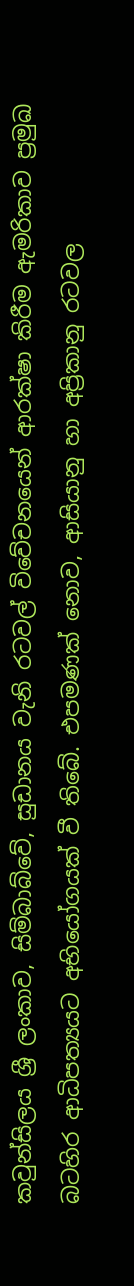කවුන්සිලය ශ්‍රී ලංකාව, සිම්බාබ්වේ, සුඩානය වැනි රටවල් විවේචනයෙන් ආරක්ෂා කිරීම ඇමරිකාව ප්‍රමුඛ බටහිර ආධිපත්‍යයට අභියෝගයක් වී තිබේ. එපමණක් නොව, ආසියානු හා අප්‍රිකානු රටවල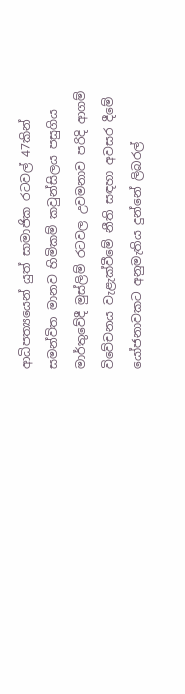ආධිපත්‍යයෙන් යුත් සාමාජික රටවල් 47කින් සමන්විත මානව හිමිකම් කවුන්සිලය පසුගිය මාර්තුවේදී මුස්ලිම් රටවල උවමනාව පරිදි ආගම් විවේචනය වැළැක්වීමේ නීති සඳහා අවසර දීමේ යෝජනාවකට අනුමැතිය දුන්නේ ලිබරල්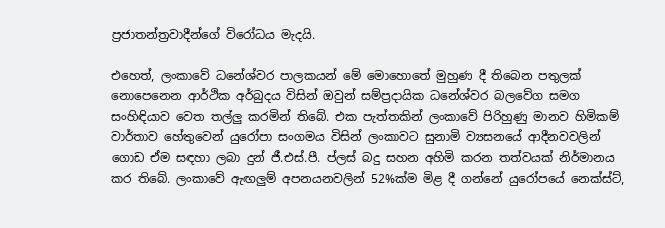ප්‍රජාතන්ත්‍රවාදීන්ගේ විරෝධය මැදයි.

එහෙත්, ලංකාවේ ධනේශ්වර පාලකයන් මේ මොහොතේ මුහුණ දී තිබෙන පතුලක් නොපෙනෙන ආර්ථික අර්බුදය විසින් ඔවුන් සම්ප්‍රදායික ධනේශ්වර බලවේග සමග සංහිඳියාව වෙත තල්ලු කරමින් තිබේ. එක පැත්තකින් ලංකාවේ පිරිහුණු මානව හිමිකම් වාර්තාව හේතුවෙන් යුරෝපා සංගමය විසින් ලංකාවට සුනාමි ව්‍යසනයේ ආදීනවවලින් ගොඩ ඒම සඳහා ලබා දුන් ජී.එස්.පී. ප්ලස් බදු සහන අහිමි කරන තත්වයක් නිර්මානය කර තිබේ. ලංකාවේ ඇඟලුම් අපනයනවලින් 52%ක්ම මිළ දී ගන්නේ යුරෝපයේ නෙක්ස්ට්,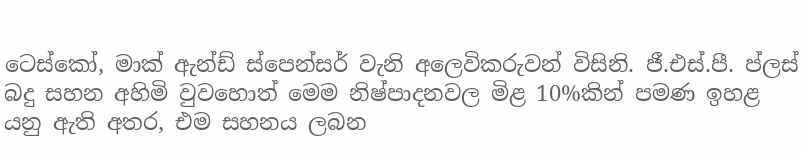ටෙස්කෝ, මාක් ඇන්ඩ් ස්පෙන්සර් වැනි අලෙවිකරුවන් විසිනි. ජී.එස්.පී. ප්ලස් බදු සහන අහිමි වුවහොත් මෙම නිෂ්පාදනවල මිළ 10%කින් පමණ ඉහළ යනු ඇති අතර, එම සහනය ලබන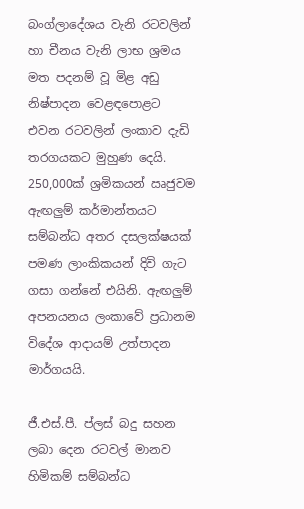බංග්ලාදේශය වැනි රටවලින් හා චීනය වැනි ලාභ ශ්‍රමය මත පදනම් වූ මිළ අඩු නිෂ්පාදන වෙළඳපොළට එවන රටවලින් ලංකාව දැඩි තරගයකට මුහුණ දෙයි. 250,000ක් ශ්‍රමිකයන් ඍජුවම ඇඟලුම් කර්මාන්තයට සම්බන්ධ අතර දසලක්ෂයක් පමණ ලාංකිකයන් දිවි ගැට ගසා ගන්නේ එයිනි. ඇඟලුම් අපනයනය ලංකාවේ ප්‍රධානම විදේශ ආදායම් උත්පාදන මාර්ගයයි.

ජී.එස්.පී. ප්ලස් බදු සහන ලබා දෙන රටවල් මානව හිමිකම් සම්බන්ධ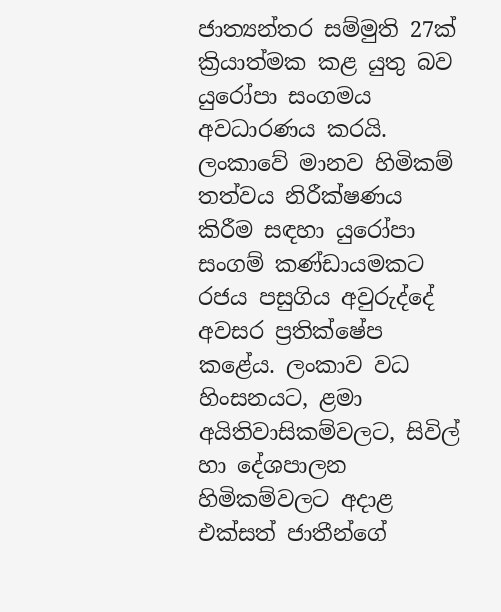ජාත්‍යන්තර සම්මුති 27ක් ක්‍රියාත්මක කළ යුතු බව යුරෝපා සංගමය අවධාරණය කරයි.  ලංකාවේ මානව හිමිකම් තත්වය නිරීක්ෂණය කිරීම සඳහා යුරෝපා සංගම් කණ්ඩායමකට රජය පසුගිය අවුරුද්දේ අවසර ප්‍රතික්ෂේප කළේය. ලංකාව වධ හිංසනයට, ළමා අයිතිවාසිකම්වලට, සිවිල් හා දේශපාලන හිමිකම්වලට අදාළ එක්සත් ජාතීන්ගේ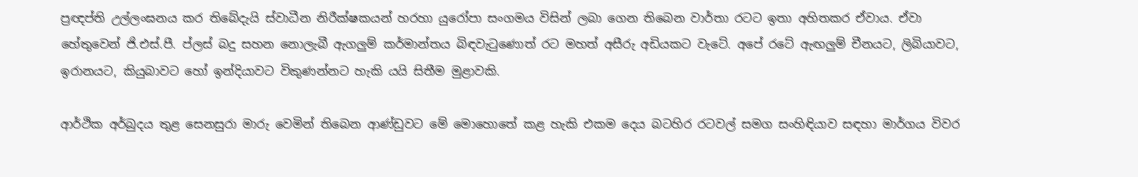ප්‍රඥප්ති උල්ලංඝනය කර තිබේදැයි ස්වාධීන නිරීක්ෂකයන් හරහා යුරෝපා සංගමය විසින් ලබා ගෙන තිබෙන වාර්තා රටට ඉතා අහිතකර ඒවාය. ඒවා හේතුවෙන් ජි.එස්.පී. ප්ලස් බදු සහන නොලැබී ඇගලුම් කර්මාන්තය බිඳවැටුණොත් රට මහත් අසීරු අඩියකට වැටේ. අපේ රටේ ඇඟලුම් චීනයට, ලිබියාවට, ඉරානයට, කියුබාවට හෝ ඉන්දියාවට විකුණන්නට හැකි යයි සිතීම මුළාවකි.

ආර්ථික අර්බුදය තුළ සෙනසුරා මාරු වෙමින් තිබෙන ආණ්ඩුවට මේ මොහොතේ කළ හැකි එකම දෙය බටහිර රටවල් සමග සංහිඳියාව සඳහා මාර්ගය විවර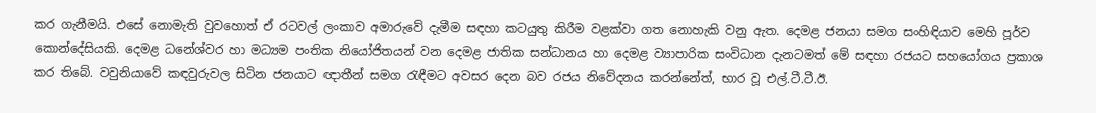කර ගැනීමයි. එසේ නොමැති වුවහොත් ඒ රටවල් ලංකාව අමාරුවේ දැමීම සඳහා කටයුතු කිරීම වළක්වා ගත නොහැකි වනු ඇත. දෙමළ ජනයා සමග සංහිඳියාව මෙහි පූර්ව කොන්දේසියකි. දෙමළ ධනේශ්වර හා මධ්‍යම පංතික නියෝජිතයන් වන දෙමළ ජාතික සන්ධානය හා දෙමළ ව්‍යාපාරික සංවිධාන දැනටමත් මේ සඳහා රජයට සහයෝගය ප්‍රකාශ කර තිබේ. වවුනියාවේ කඳවුරුවල සිටින ජනයාට ඥාතීන් සමග රැඳීමට අවසර දෙන බව රජය නිවේදනය කරන්නේත්, භාර වූ එල්.ටී.ටී.ඊ.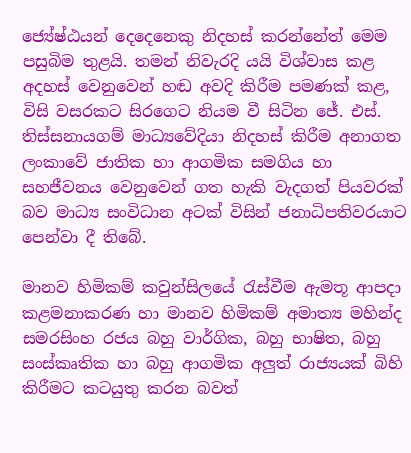ජ්‍යේෂ්ඨයන් දෙදෙනෙකු නිදහස් කරන්නේත් මෙම පසුබිම තුළයි. තමන් නිවැරදි යයි විශ්වාස කළ අදහස් වෙනුවෙන් හඬ අවදි කිරීම පමණක් කළ, විසි වසරකට සිරගෙට නියම වී සිටින ජේ. එස්. තිස්සනායගම් මාධ්‍යවේදියා නිදහස් කිරීම අනාගත ලංකාවේ ජාතික හා ආගමික සමගිය හා සහජීවනය වෙනුවෙන් ගත හැකි වැදගත් පියවරක් බව මාධ්‍ය සංවිධාන අටක් විසින් ජනාධිපතිවරයාට පෙන්වා දී තිබේ.

මානව හිමිකම් කවුන්සිලයේ රැස්වීම ඇමතූ ආපදා කළමනාකරණ හා මානව හිමිකම් අමාත්‍ය මහින්ද සමරසිංහ රජය බහු වාර්ගික, බහු භාෂිත, බහු සංස්කෘතික හා බහු ආගමික අලුත් රාජ්‍යයක් බිහි කිරීමට කටයුතු කරන බවත්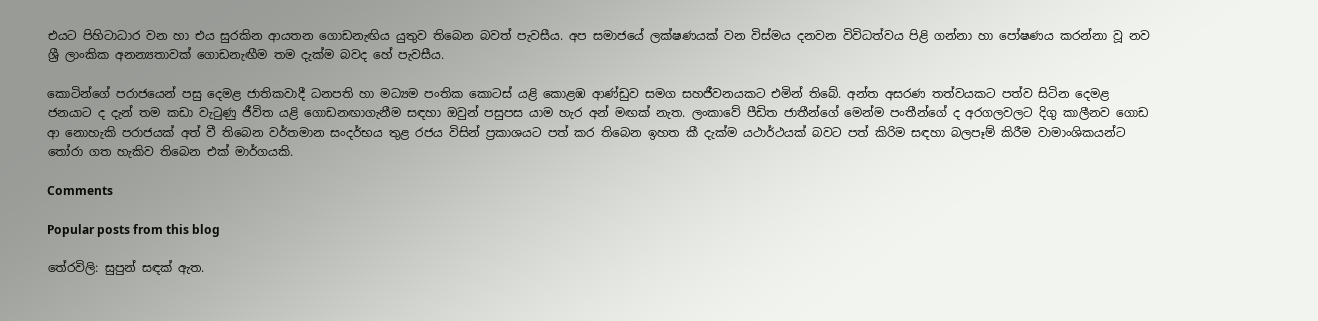එයට පිහිටාධාර වන හා එය සුරකින ආයතන ගොඩනැඟිය යුතුව තිබෙන බවත් පැවසීය. අප සමාජයේ ලක්ෂණයක් වන විස්මය දනවන විවිධත්වය පිළි ගන්නා හා පෝෂණය කරන්නා වූ නව ශ්‍රී ලාංකික අනන්‍යතාවක් ගොඩනැඟීම තම දැක්ම බවද හේ පැවසීය.

කොටින්ගේ පරාජයෙන් පසු දෙමළ ජාතිකවාදී ධනපති හා මධ්‍යම පංතික කොටස් යළි කොළඹ ආණ්ඩුව සමග සහජීවනයකට එමින් තිබේ. අන්ත අසරණ තත්වයකට පත්ව සිටින දෙමළ ජනයාට ද දැන් තම කඩා වැටුණු ජීවිත යළි ගොඩනඟාගැනීම සඳහා ඔවුන් පසුපස යාම හැර අන් මඟක් නැත. ලංකාවේ පීඩිත ජාතීන්ගේ මෙන්ම පංතීන්ගේ ද අරගලවලට දිගු කාලීනව ගොඩ ආ නොහැකි පරාජයක් අත් වී තිබෙන වර්තමාන සංදර්භය තුළ රජය විසින් ප්‍රකාශයට පත් කර තිබෙන ඉහත කී දැක්ම යථාර්ථයක් බවට පත් කිරිම සඳහා බලපෑම් කිරීම වාමාංශිකයන්ට තෝරා ගත හැකිව තිබෙන එක් මාර්ගයකි.

Comments

Popular posts from this blog

තේරවිලි: සුපුන් සඳක් ඇත.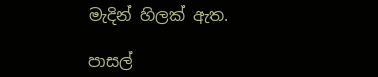මැදින් හිලක් ඇත.

පාසල්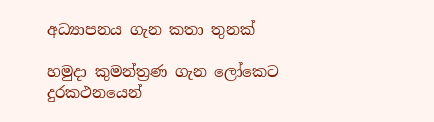අධ්‍යාපනය ගැන කතා තුනක්

හමුදා කුමන්ත්‍රණ ගැන ලෝකෙට දුරකථනයෙන්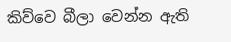කිව්වෙ බීලා වෙන්න ඇති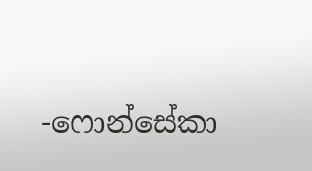-ෆොන්සේකා